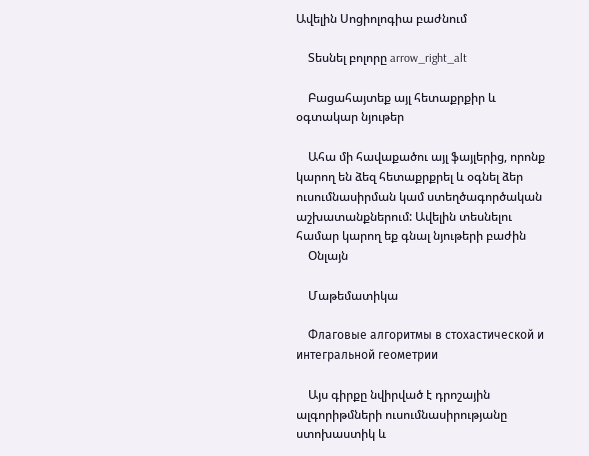Ավելին Սոցիոլոգիա բաժնում

    Տեսնել բոլորը arrow_right_alt

    Բացահայտեք այլ հետաքրքիր և օգտակար նյութեր

    Ահա մի հավաքածու այլ ֆայլերից, որոնք կարող են ձեզ հետաքրքրել և օգնել ձեր ուսումնասիրման կամ ստեղծագործական աշխատանքներում: Ավելին տեսնելու համար կարող եք գնալ նյութերի բաժին
    Օնլայն

    Մաթեմատիկա

    Флаговые алгоритмы в стохастической и интегральной геометрии

    Այս գիրքը նվիրված է դրոշային ալգորիթմների ուսումնասիրությանը ստոխաստիկ և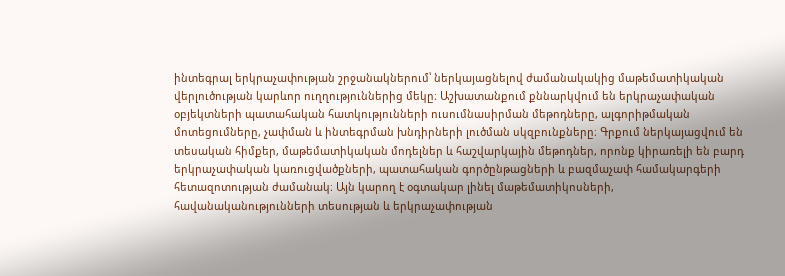ինտեգրալ երկրաչափության շրջանակներում՝ ներկայացնելով ժամանակակից մաթեմատիկական վերլուծության կարևոր ուղղություններից մեկը։ Աշխատանքում քննարկվում են երկրաչափական օբյեկտների պատահական հատկությունների ուսումնասիրման մեթոդները, ալգորիթմական մոտեցումները, չափման և ինտեգրման խնդիրների լուծման սկզբունքները։ Գրքում ներկայացվում են տեսական հիմքեր, մաթեմատիկական մոդելներ և հաշվարկային մեթոդներ, որոնք կիրառելի են բարդ երկրաչափական կառուցվածքների, պատահական գործընթացների և բազմաչափ համակարգերի հետազոտության ժամանակ։ Այն կարող է օգտակար լինել մաթեմատիկոսների, հավանականությունների տեսության և երկրաչափության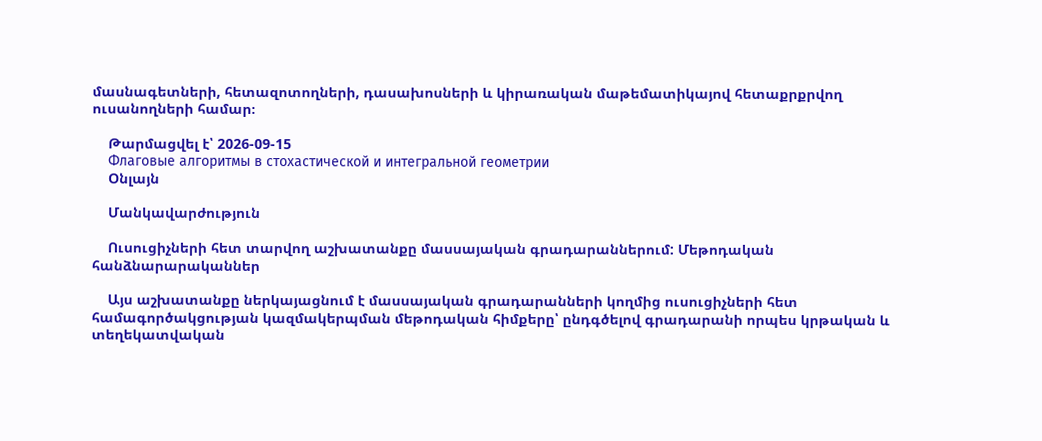մասնագետների, հետազոտողների, դասախոսների և կիրառական մաթեմատիկայով հետաքրքրվող ուսանողների համար։

    Թարմացվել է՝ 2026-09-15
    Флаговые алгоритмы в стохастической и интегральной геометрии
    Օնլայն

    Մանկավարժություն

    Ուսուցիչների հետ տարվող աշխատանքը մասսայական գրադարաններում: Մեթոդական հանձնարարականներ

    Այս աշխատանքը ներկայացնում է մասսայական գրադարանների կողմից ուսուցիչների հետ համագործակցության կազմակերպման մեթոդական հիմքերը՝ ընդգծելով գրադարանի որպես կրթական և տեղեկատվական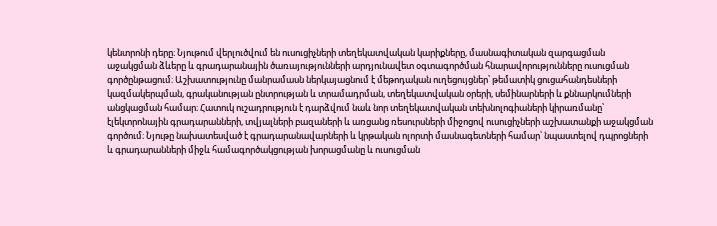կենտրոնի դերը։ Նյութում վերլուծվում են ուսուցիչների տեղեկատվական կարիքները, մասնագիտական զարգացման աջակցման ձևերը և գրադարանային ծառայությունների արդյունավետ օգտագործման հնարավորությունները ուսուցման գործընթացում։ Աշխատությունը մանրամասն ներկայացնում է մեթոդական ուղեցույցներ՝ թեմատիկ ցուցահանդեսների կազմակերպման, գրականության ընտրության և տրամադրման, տեղեկատվական օրերի, սեմինարների և քննարկումների անցկացման համար։ Հատուկ ուշադրություն է դարձվում նաև նոր տեղեկատվական տեխնոլոգիաների կիրառմանը՝ էլեկտրոնային գրադարանների, տվյալների բազաների և առցանց ռեսուրսների միջոցով ուսուցիչների աշխատանքի աջակցման գործում։ Նյութը նախատեսված է գրադարանավարների և կրթական ոլորտի մասնագետների համար՝ նպաստելով դպրոցների և գրադարանների միջև համագործակցության խորացմանը և ուսուցման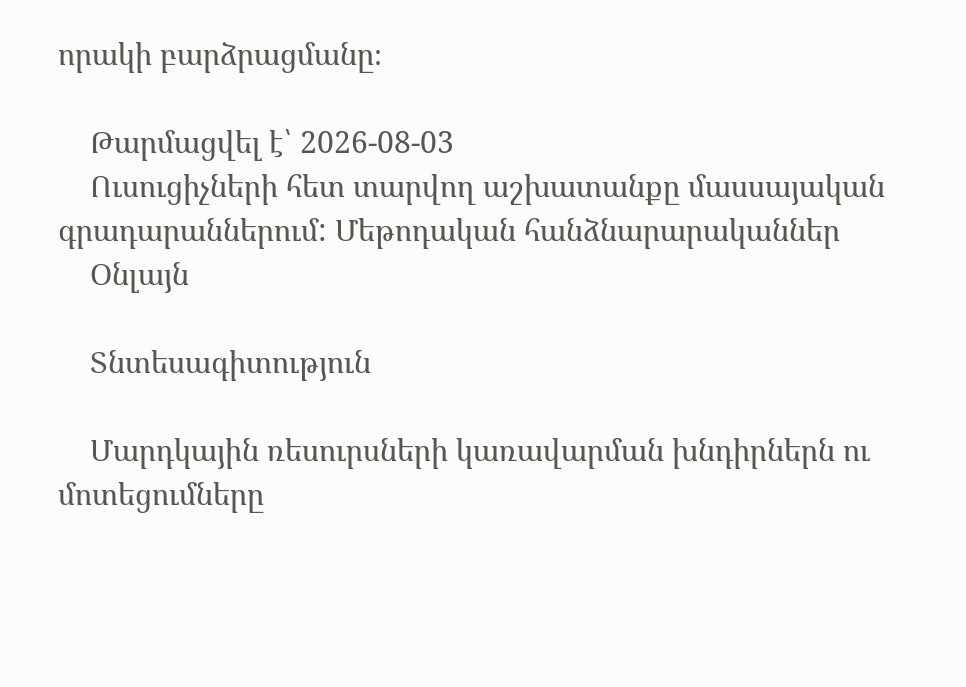որակի բարձրացմանը։

    Թարմացվել է՝ 2026-08-03
    Ուսուցիչների հետ տարվող աշխատանքը մասսայական գրադարաններում: Մեթոդական հանձնարարականներ
    Օնլայն

    Տնտեսագիտություն

    Մարդկային ռեսուրսների կառավարման խնդիրներն ու մոտեցումները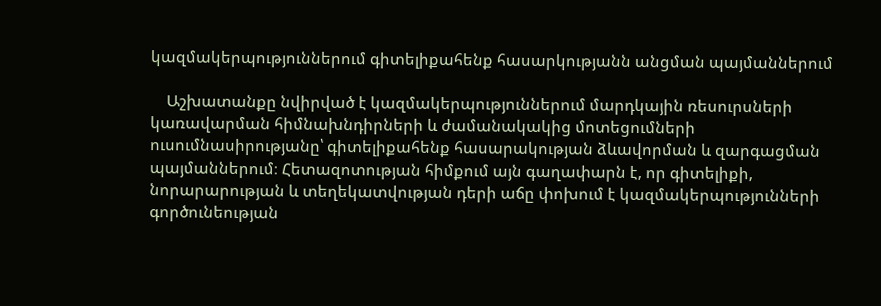կազմակերպություններում գիտելիքահենք հասարկությանն անցման պայմաններում

    Աշխատանքը նվիրված է կազմակերպություններում մարդկային ռեսուրսների կառավարման հիմնախնդիրների և ժամանակակից մոտեցումների ուսումնասիրությանը՝ գիտելիքահենք հասարակության ձևավորման և զարգացման պայմաններում։ Հետազոտության հիմքում այն գաղափարն է, որ գիտելիքի, նորարարության և տեղեկատվության դերի աճը փոխում է կազմակերպությունների գործունեության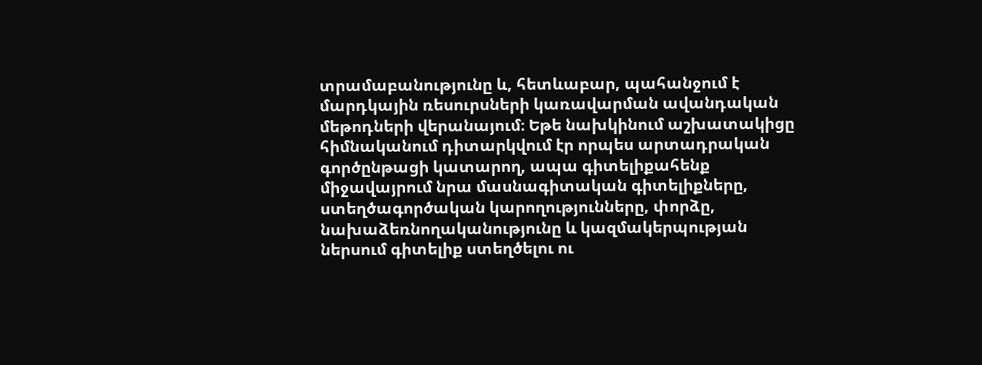տրամաբանությունը և, հետևաբար, պահանջում է մարդկային ռեսուրսների կառավարման ավանդական մեթոդների վերանայում։ Եթե նախկինում աշխատակիցը հիմնականում դիտարկվում էր որպես արտադրական գործընթացի կատարող, ապա գիտելիքահենք միջավայրում նրա մասնագիտական գիտելիքները, ստեղծագործական կարողությունները, փորձը, նախաձեռնողականությունը և կազմակերպության ներսում գիտելիք ստեղծելու ու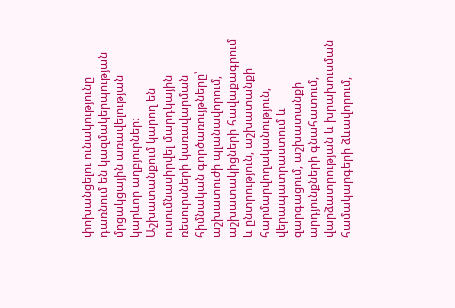փոխանցելու ունակությունը դառնում են կազմակերպության մրցակցային առավելության կարևոր աղբյուրներ։ Աշխատանքում կարող են ուսումնասիրվել մարդկային ռեսուրսների կառավարման հիմնական գործառույթները՝ աշխատուժի պլանավորում, աշխատակիցների հավաքագրում և ընտրություն, աշխատանքի հարմարվողականություն, վերապատրաստում և զարգացում, աշխատանքի արդյունքների գնահատում, վարձատրության և խրախուսման համակարգերի ձևավորում,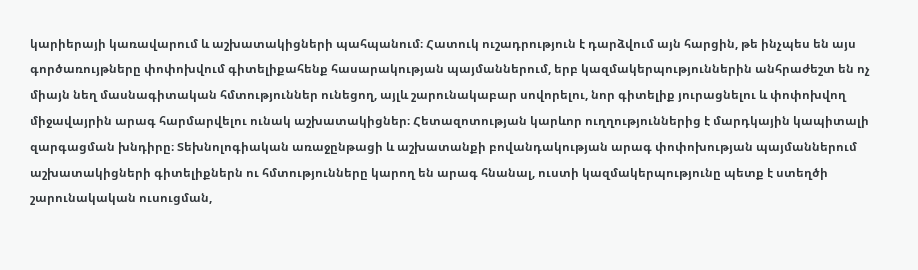կարիերայի կառավարում և աշխատակիցների պահպանում։ Հատուկ ուշադրություն է դարձվում այն հարցին, թե ինչպես են այս գործառույթները փոփոխվում գիտելիքահենք հասարակության պայմաններում, երբ կազմակերպություններին անհրաժեշտ են ոչ միայն նեղ մասնագիտական հմտություններ ունեցող, այլև շարունակաբար սովորելու, նոր գիտելիք յուրացնելու և փոփոխվող միջավայրին արագ հարմարվելու ունակ աշխատակիցներ։ Հետազոտության կարևոր ուղղություններից է մարդկային կապիտալի զարգացման խնդիրը։ Տեխնոլոգիական առաջընթացի և աշխատանքի բովանդակության արագ փոփոխության պայմաններում աշխատակիցների գիտելիքներն ու հմտությունները կարող են արագ հնանալ, ուստի կազմակերպությունը պետք է ստեղծի շարունակական ուսուցման,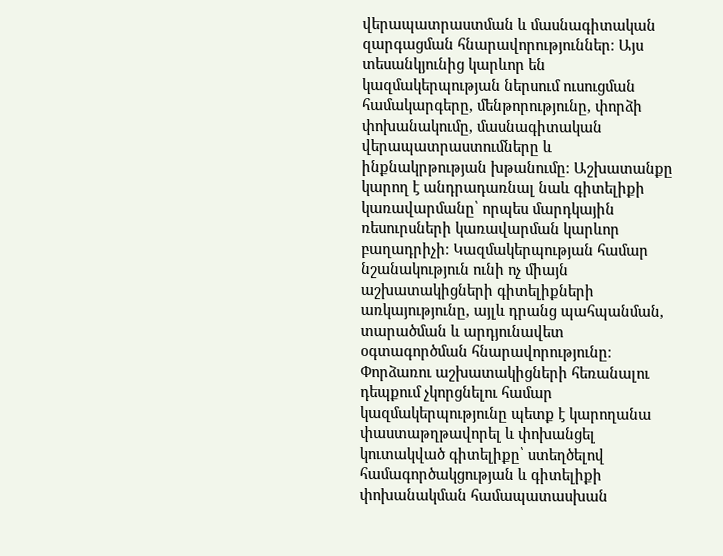վերապատրաստման և մասնագիտական զարգացման հնարավորություններ։ Այս տեսանկյունից կարևոր են կազմակերպության ներսում ուսուցման համակարգերը, մենթորությունը, փորձի փոխանակումը, մասնագիտական վերապատրաստումները և ինքնակրթության խթանումը։ Աշխատանքը կարող է անդրադառնալ նաև գիտելիքի կառավարմանը՝ որպես մարդկային ռեսուրսների կառավարման կարևոր բաղադրիչի։ Կազմակերպության համար նշանակություն ունի ոչ միայն աշխատակիցների գիտելիքների առկայությունը, այլև դրանց պահպանման, տարածման և արդյունավետ օգտագործման հնարավորությունը։ Փորձառու աշխատակիցների հեռանալու դեպքում չկորցնելու համար կազմակերպությունը պետք է կարողանա փաստաթղթավորել և փոխանցել կուտակված գիտելիքը՝ ստեղծելով համագործակցության և գիտելիքի փոխանակման համապատասխան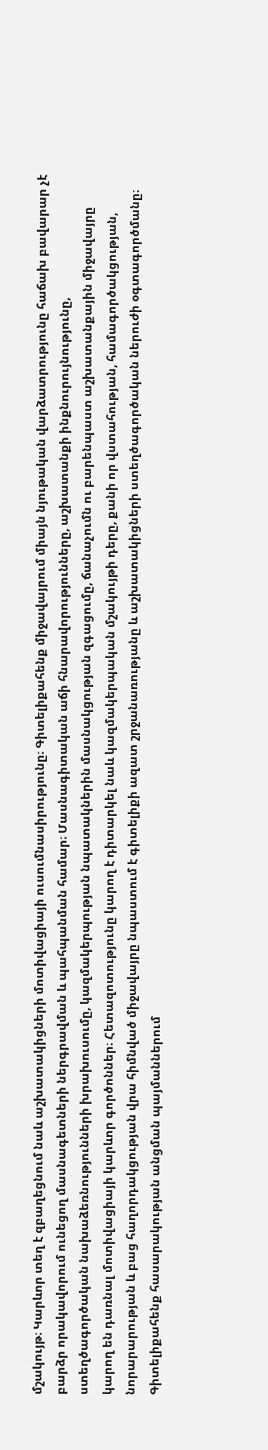մշակույթ։ Կարևոր տեղ է զբաղեցնում նաև աշխատակիցների մոտիվացիայի ուսումնասիրությունը։ Գիտելիքահենք միջավայրում միայն նյութական վարձատրությունը հաճախ բավարար չէ բարձր որակավորում ունեցող մասնագետների ներգրավման և պահպանման համար։ Մասնագիտական աճի հնարավորությունները, աշխատանքի ինքնուրույնությունը, ստեղծագործական նախաձեռնությունների խրախուսումը, կազմակերպության նպատակներին մասնակցության զգացումը, ճանաչումն ու բարենպաստ աշխատանքային միջավայրը կարող են դառնալ մոտիվացիայի կարևոր գործոններ։ Հետազոտությունը կարող է դիտարկել նաև կազմակերպական մշակույթի դերը, քանի որ վստահության, համագործակցության, նորարարության և բաց հաղորդակցության վրա հիմնված միջավայրը նպաստում է գիտելիքի ազատ շրջանառությանը և աշխատակիցների ստեղծագործական ներուժի օգտագործմանը։ Գիտելիքահենք հասարակության անցման պայմաններում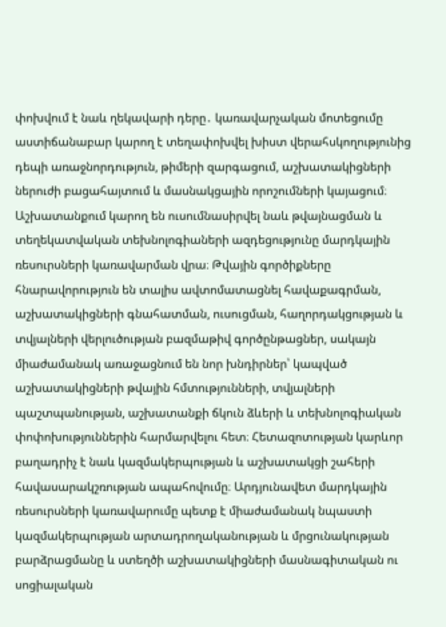փոխվում է նաև ղեկավարի դերը․ կառավարչական մոտեցումը աստիճանաբար կարող է տեղափոխվել խիստ վերահսկողությունից դեպի առաջնորդություն, թիմերի զարգացում, աշխատակիցների ներուժի բացահայտում և մասնակցային որոշումների կայացում։ Աշխատանքում կարող են ուսումնասիրվել նաև թվայնացման և տեղեկատվական տեխնոլոգիաների ազդեցությունը մարդկային ռեսուրսների կառավարման վրա։ Թվային գործիքները հնարավորություն են տալիս ավտոմատացնել հավաքագրման, աշխատակիցների գնահատման, ուսուցման, հաղորդակցության և տվյալների վերլուծության բազմաթիվ գործընթացներ, սակայն միաժամանակ առաջացնում են նոր խնդիրներ՝ կապված աշխատակիցների թվային հմտությունների, տվյալների պաշտպանության, աշխատանքի ճկուն ձևերի և տեխնոլոգիական փոփոխություններին հարմարվելու հետ։ Հետազոտության կարևոր բաղադրիչ է նաև կազմակերպության և աշխատակցի շահերի հավասարակշռության ապահովումը։ Արդյունավետ մարդկային ռեսուրսների կառավարումը պետք է միաժամանակ նպաստի կազմակերպության արտադրողականության և մրցունակության բարձրացմանը և ստեղծի աշխատակիցների մասնագիտական ու սոցիալական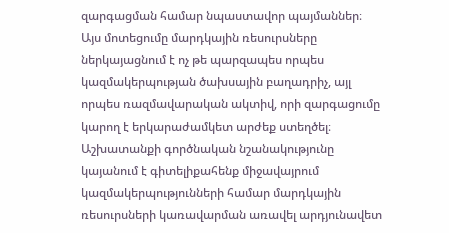զարգացման համար նպաստավոր պայմաններ։ Այս մոտեցումը մարդկային ռեսուրսները ներկայացնում է ոչ թե պարզապես որպես կազմակերպության ծախսային բաղադրիչ, այլ որպես ռազմավարական ակտիվ, որի զարգացումը կարող է երկարաժամկետ արժեք ստեղծել։ Աշխատանքի գործնական նշանակությունը կայանում է գիտելիքահենք միջավայրում կազմակերպությունների համար մարդկային ռեսուրսների կառավարման առավել արդյունավետ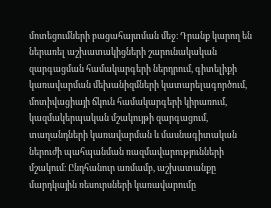մոտեցումների բացահայտման մեջ։ Դրանք կարող են ներառել աշխատակիցների շարունակական զարգացման համակարգերի ներդրում, գիտելիքի կառավարման մեխանիզմների կատարելագործում, մոտիվացիայի ճկուն համակարգերի կիրառում, կազմակերպական մշակույթի զարգացում, տաղանդների կառավարման և մասնագիտական ներուժի պահպանման ռազմավարությունների մշակում։ Ընդհանուր առմամբ, աշխատանքը մարդկային ռեսուրսների կառավարումը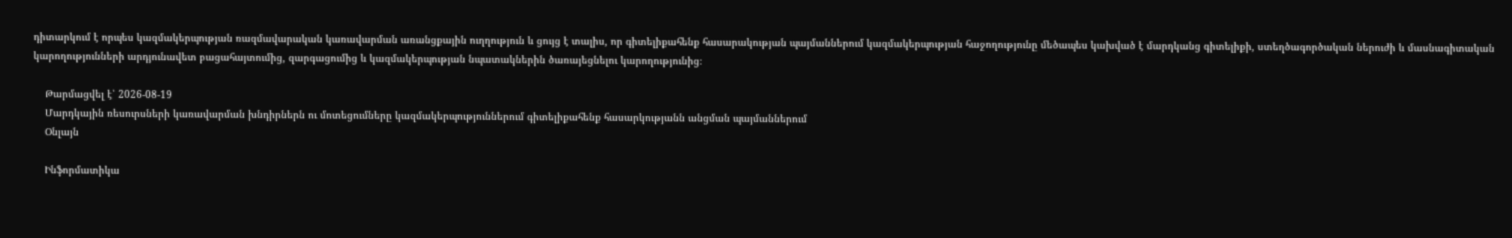դիտարկում է որպես կազմակերպության ռազմավարական կառավարման առանցքային ուղղություն և ցույց է տալիս, որ գիտելիքահենք հասարակության պայմաններում կազմակերպության հաջողությունը մեծապես կախված է մարդկանց գիտելիքի, ստեղծագործական ներուժի և մասնագիտական կարողությունների արդյունավետ բացահայտումից, զարգացումից և կազմակերպության նպատակներին ծառայեցնելու կարողությունից։

    Թարմացվել է՝ 2026-08-19
    Մարդկային ռեսուրսների կառավարման խնդիրներն ու մոտեցումները կազմակերպություններում գիտելիքահենք հասարկությանն անցման պայմաններում
    Օնլայն

    Ինֆորմատիկա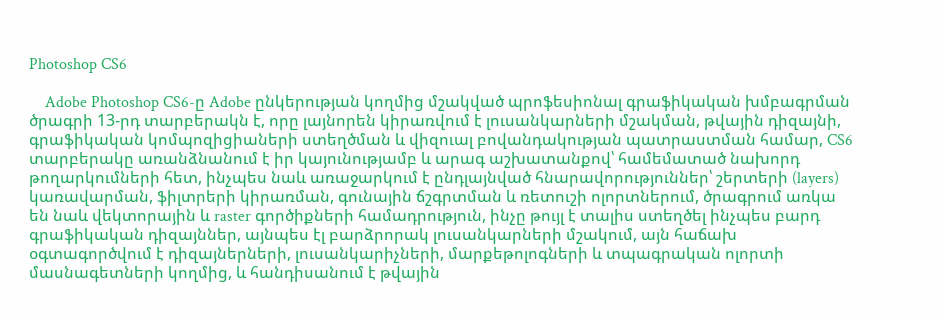Photoshop CS6

    Adobe Photoshop CS6-ը Adobe ընկերության կողմից մշակված պրոֆեսիոնալ գրաֆիկական խմբագրման ծրագրի 13-րդ տարբերակն է, որը լայնորեն կիրառվում է լուսանկարների մշակման, թվային դիզայնի, գրաֆիկական կոմպոզիցիաների ստեղծման և վիզուալ բովանդակության պատրաստման համար, CS6 տարբերակը առանձնանում է իր կայունությամբ և արագ աշխատանքով՝ համեմատած նախորդ թողարկումների հետ, ինչպես նաև առաջարկում է ընդլայնված հնարավորություններ՝ շերտերի (layers) կառավարման, ֆիլտրերի կիրառման, գունային ճշգրտման և ռետուշի ոլորտներում, ծրագրում առկա են նաև վեկտորային և raster գործիքների համադրություն, ինչը թույլ է տալիս ստեղծել ինչպես բարդ գրաֆիկական դիզայններ, այնպես էլ բարձրորակ լուսանկարների մշակում, այն հաճախ օգտագործվում է դիզայներների, լուսանկարիչների, մարքեթոլոգների և տպագրական ոլորտի մասնագետների կողմից, և հանդիսանում է թվային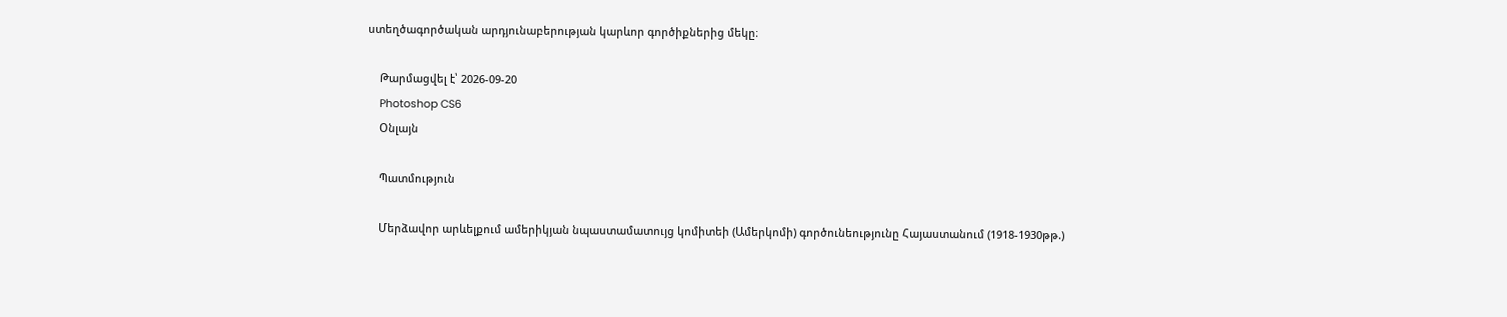ստեղծագործական արդյունաբերության կարևոր գործիքներից մեկը։

    Թարմացվել է՝ 2026-09-20
    Photoshop CS6
    Օնլայն

    Պատմություն

    Մերձավոր արևելքում ամերիկյան նպաստամատույց կոմիտեի (Ամերկոմի) գործունեությունը Հայաստանում (1918-1930թթ.)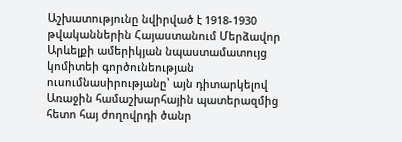Աշխատությունը նվիրված է 1918-1930 թվականներին Հայաստանում Մերձավոր Արևելքի ամերիկյան նպաստամատույց կոմիտեի գործունեության ուսումնասիրությանը՝ այն դիտարկելով Առաջին համաշխարհային պատերազմից հետո հայ ժողովրդի ծանր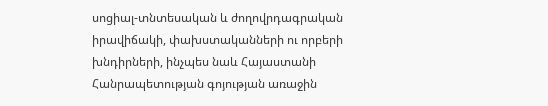սոցիալ-տնտեսական և ժողովրդագրական իրավիճակի, փախստականների ու որբերի խնդիրների, ինչպես նաև Հայաստանի Հանրապետության գոյության առաջին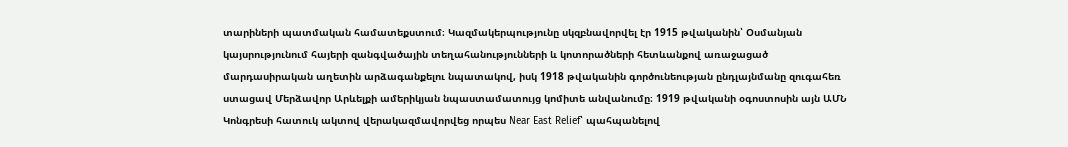տարիների պատմական համատեքստում։ Կազմակերպությունը սկզբնավորվել էր 1915 թվականին՝ Օսմանյան կայսրությունում հայերի զանգվածային տեղահանությունների և կոտորածների հետևանքով առաջացած մարդասիրական աղետին արձագանքելու նպատակով, իսկ 1918 թվականին գործունեության ընդլայնմանը զուգահեռ ստացավ Մերձավոր Արևելքի ամերիկյան նպաստամատույց կոմիտե անվանումը։ 1919 թվականի օգոստոսին այն ԱՄՆ Կոնգրեսի հատուկ ակտով վերակազմավորվեց որպես Near East Relief՝ պահպանելով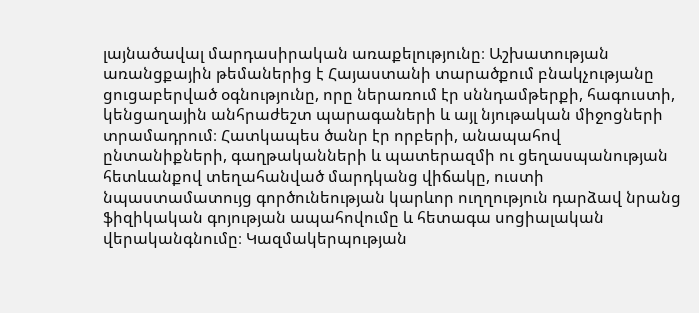լայնածավալ մարդասիրական առաքելությունը։ Աշխատության առանցքային թեմաներից է Հայաստանի տարածքում բնակչությանը ցուցաբերված օգնությունը, որը ներառում էր սննդամթերքի, հագուստի, կենցաղային անհրաժեշտ պարագաների և այլ նյութական միջոցների տրամադրում։ Հատկապես ծանր էր որբերի, անապահով ընտանիքների, գաղթականների և պատերազմի ու ցեղասպանության հետևանքով տեղահանված մարդկանց վիճակը, ուստի նպաստամատույց գործունեության կարևոր ուղղություն դարձավ նրանց ֆիզիկական գոյության ապահովումը և հետագա սոցիալական վերականգնումը։ Կազմակերպության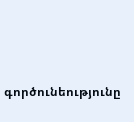գործունեությունը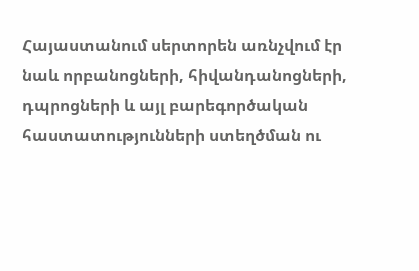Հայաստանում սերտորեն առնչվում էր նաև որբանոցների, հիվանդանոցների, դպրոցների և այլ բարեգործական հաստատությունների ստեղծման ու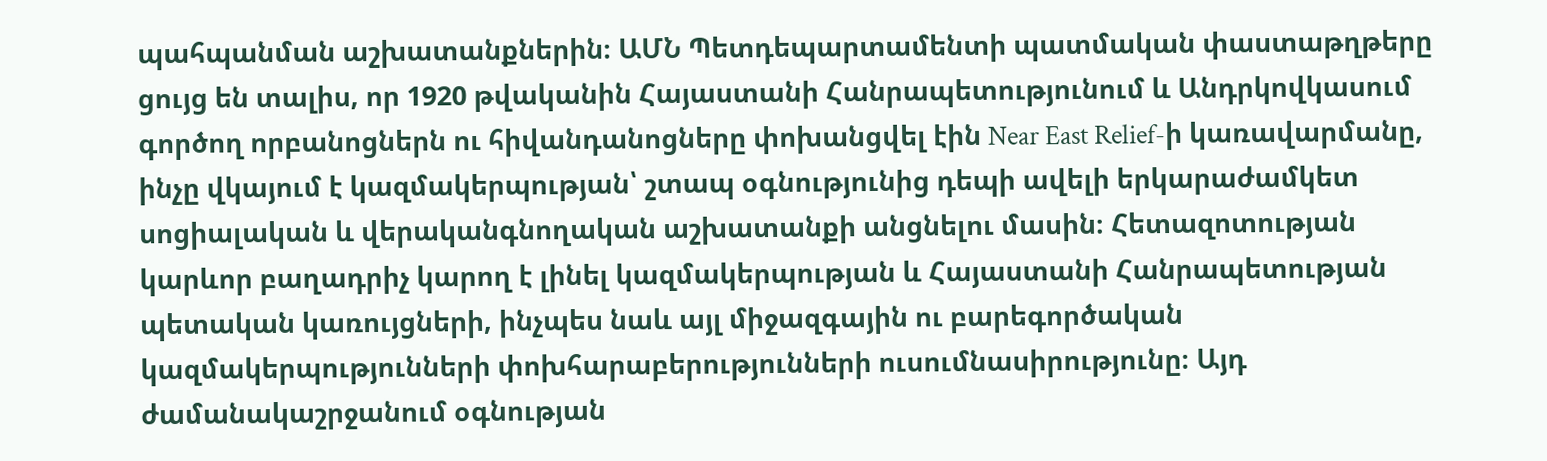պահպանման աշխատանքներին։ ԱՄՆ Պետդեպարտամենտի պատմական փաստաթղթերը ցույց են տալիս, որ 1920 թվականին Հայաստանի Հանրապետությունում և Անդրկովկասում գործող որբանոցներն ու հիվանդանոցները փոխանցվել էին Near East Relief-ի կառավարմանը, ինչը վկայում է կազմակերպության՝ շտապ օգնությունից դեպի ավելի երկարաժամկետ սոցիալական և վերականգնողական աշխատանքի անցնելու մասին։ Հետազոտության կարևոր բաղադրիչ կարող է լինել կազմակերպության և Հայաստանի Հանրապետության պետական կառույցների, ինչպես նաև այլ միջազգային ու բարեգործական կազմակերպությունների փոխհարաբերությունների ուսումնասիրությունը։ Այդ ժամանակաշրջանում օգնության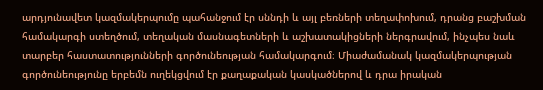արդյունավետ կազմակերպումը պահանջում էր սննդի և այլ բեռների տեղափոխում, դրանց բաշխման համակարգի ստեղծում, տեղական մասնագետների և աշխատակիցների ներգրավում, ինչպես նաև տարբեր հաստատությունների գործունեության համակարգում։ Միաժամանակ կազմակերպության գործունեությունը երբեմն ուղեկցվում էր քաղաքական կասկածներով և դրա իրական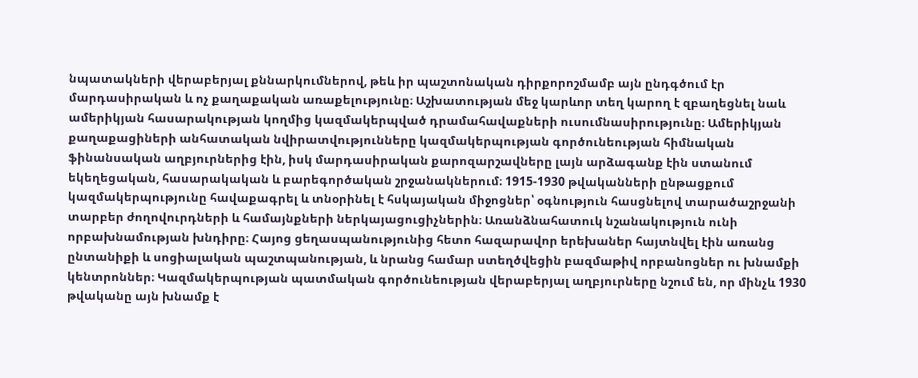նպատակների վերաբերյալ քննարկումներով, թեև իր պաշտոնական դիրքորոշմամբ այն ընդգծում էր մարդասիրական և ոչ քաղաքական առաքելությունը։ Աշխատության մեջ կարևոր տեղ կարող է զբաղեցնել նաև ամերիկյան հասարակության կողմից կազմակերպված դրամահավաքների ուսումնասիրությունը։ Ամերիկյան քաղաքացիների անհատական նվիրատվությունները կազմակերպության գործունեության հիմնական ֆինանսական աղբյուրներից էին, իսկ մարդասիրական քարոզարշավները լայն արձագանք էին ստանում եկեղեցական, հասարակական և բարեգործական շրջանակներում։ 1915-1930 թվականների ընթացքում կազմակերպությունը հավաքագրել և տնօրինել է հսկայական միջոցներ՝ օգնություն հասցնելով տարածաշրջանի տարբեր ժողովուրդների և համայնքների ներկայացուցիչներին։ Առանձնահատուկ նշանակություն ունի որբախնամության խնդիրը։ Հայոց ցեղասպանությունից հետո հազարավոր երեխաներ հայտնվել էին առանց ընտանիքի և սոցիալական պաշտպանության, և նրանց համար ստեղծվեցին բազմաթիվ որբանոցներ ու խնամքի կենտրոններ։ Կազմակերպության պատմական գործունեության վերաբերյալ աղբյուրները նշում են, որ մինչև 1930 թվականը այն խնամք է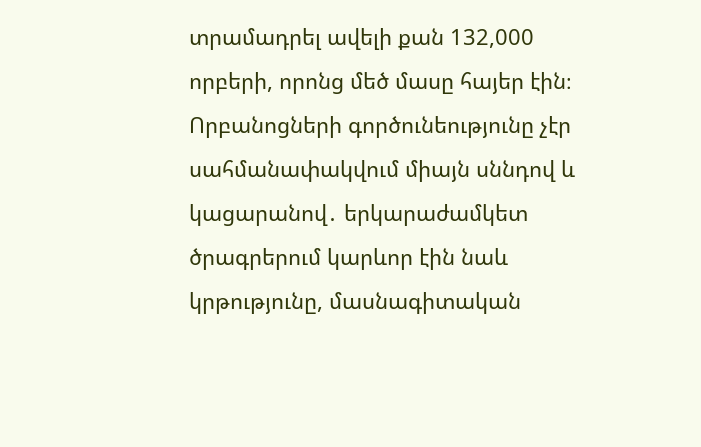տրամադրել ավելի քան 132,000 որբերի, որոնց մեծ մասը հայեր էին։ Որբանոցների գործունեությունը չէր սահմանափակվում միայն սննդով և կացարանով․ երկարաժամկետ ծրագրերում կարևոր էին նաև կրթությունը, մասնագիտական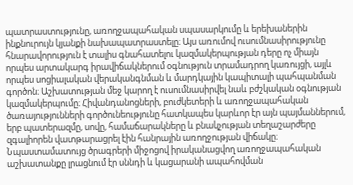պատրաստությունը, առողջապահական սպասարկումը և երեխաներին ինքնուրույն կյանքի նախապատրաստելը։ Այս առումով ուսումնասիրությունը հնարավորություն է տալիս գնահատելու կազմակերպության դերը ոչ միայն որպես արտակարգ իրավիճակներում օգնություն տրամադրող կառույցի, այլև որպես սոցիալական վերականգնման և մարդկային կապիտալի պահպանման գործոն։ Աշխատության մեջ կարող է ուսումնասիրվել նաև բժշկական օգնության կազմակերպումը։ Հիվանդանոցների, բուժկետերի և առողջապահական ծառայությունների գործունեությունը հատկապես կարևոր էր այն պայմաններում, երբ պատերազմը, սովը, համաճարակները և բնակչության տեղաշարժերը զգալիորեն վատթարացրել էին հանրային առողջության վիճակը։ Նպաստամատույց ծրագրերի միջոցով իրականացվող առողջապահական աշխատանքը լրացնում էր սննդի և կացարանի ապահովման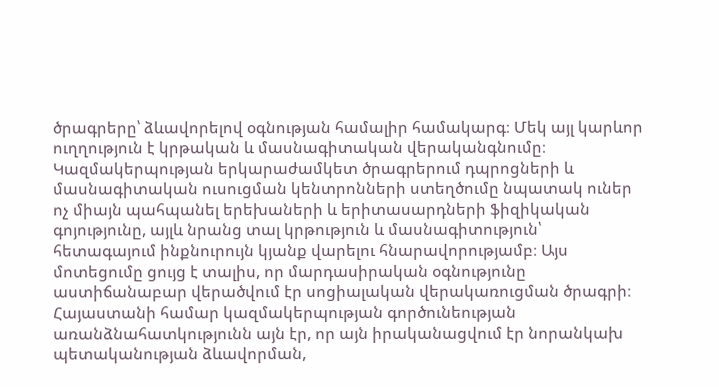ծրագրերը՝ ձևավորելով օգնության համալիր համակարգ։ Մեկ այլ կարևոր ուղղություն է կրթական և մասնագիտական վերականգնումը։ Կազմակերպության երկարաժամկետ ծրագրերում դպրոցների և մասնագիտական ուսուցման կենտրոնների ստեղծումը նպատակ ուներ ոչ միայն պահպանել երեխաների և երիտասարդների ֆիզիկական գոյությունը, այլև նրանց տալ կրթություն և մասնագիտություն՝ հետագայում ինքնուրույն կյանք վարելու հնարավորությամբ։ Այս մոտեցումը ցույց է տալիս, որ մարդասիրական օգնությունը աստիճանաբար վերածվում էր սոցիալական վերակառուցման ծրագրի։ Հայաստանի համար կազմակերպության գործունեության առանձնահատկությունն այն էր, որ այն իրականացվում էր նորանկախ պետականության ձևավորման,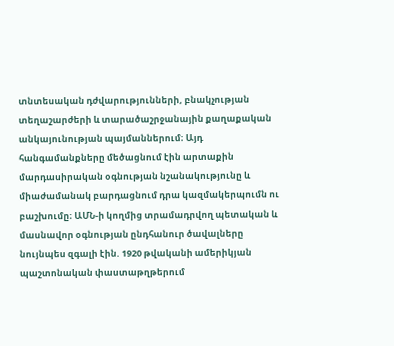տնտեսական դժվարությունների, բնակչության տեղաշարժերի և տարածաշրջանային քաղաքական անկայունության պայմաններում։ Այդ հանգամանքները մեծացնում էին արտաքին մարդասիրական օգնության նշանակությունը և միաժամանակ բարդացնում դրա կազմակերպումն ու բաշխումը։ ԱՄՆ-ի կողմից տրամադրվող պետական և մասնավոր օգնության ընդհանուր ծավալները նույնպես զգալի էին. 1920 թվականի ամերիկյան պաշտոնական փաստաթղթերում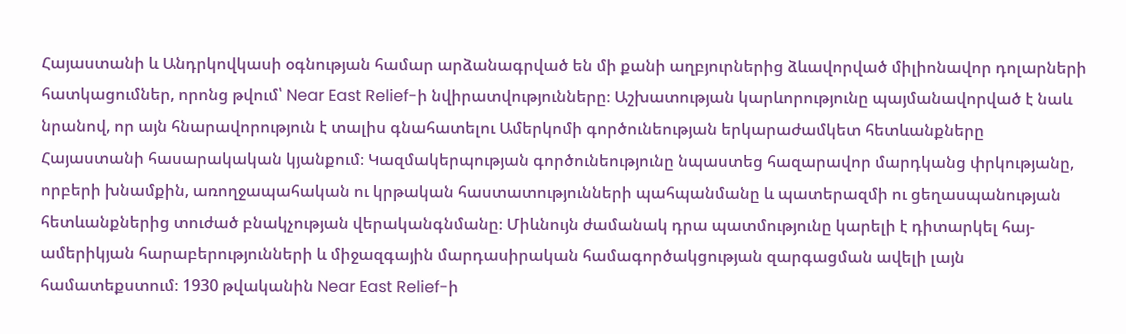Հայաստանի և Անդրկովկասի օգնության համար արձանագրված են մի քանի աղբյուրներից ձևավորված միլիոնավոր դոլարների հատկացումներ, որոնց թվում՝ Near East Relief-ի նվիրատվությունները։ Աշխատության կարևորությունը պայմանավորված է նաև նրանով, որ այն հնարավորություն է տալիս գնահատելու Ամերկոմի գործունեության երկարաժամկետ հետևանքները Հայաստանի հասարակական կյանքում։ Կազմակերպության գործունեությունը նպաստեց հազարավոր մարդկանց փրկությանը, որբերի խնամքին, առողջապահական ու կրթական հաստատությունների պահպանմանը և պատերազմի ու ցեղասպանության հետևանքներից տուժած բնակչության վերականգնմանը։ Միևնույն ժամանակ դրա պատմությունը կարելի է դիտարկել հայ-ամերիկյան հարաբերությունների և միջազգային մարդասիրական համագործակցության զարգացման ավելի լայն համատեքստում։ 1930 թվականին Near East Relief-ի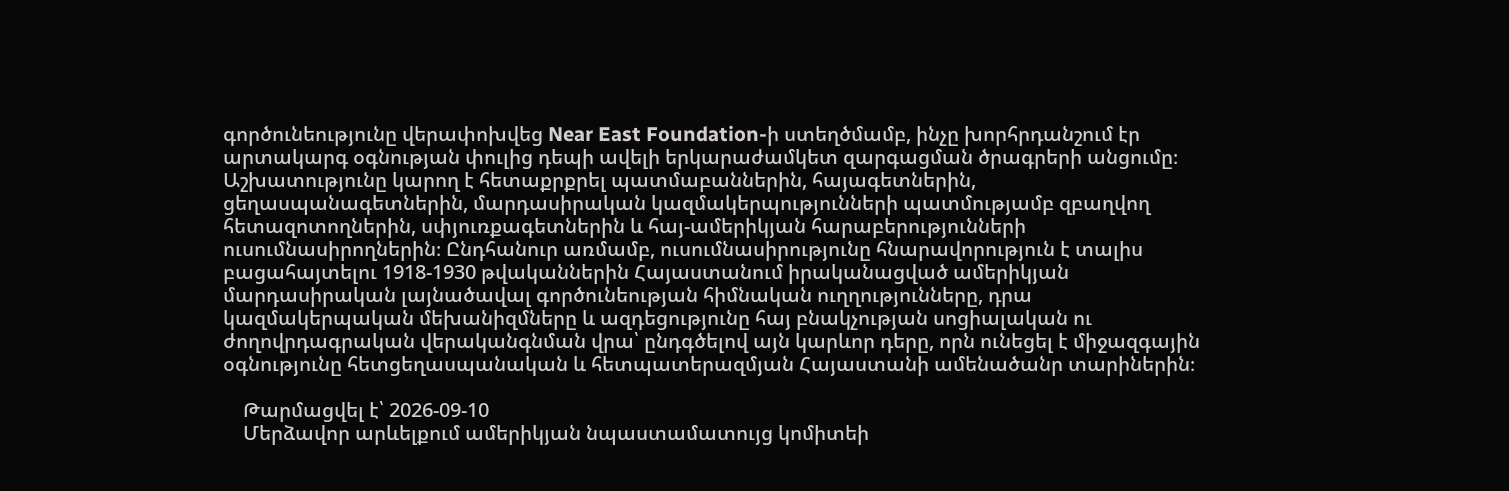գործունեությունը վերափոխվեց Near East Foundation-ի ստեղծմամբ, ինչը խորհրդանշում էր արտակարգ օգնության փուլից դեպի ավելի երկարաժամկետ զարգացման ծրագրերի անցումը։ Աշխատությունը կարող է հետաքրքրել պատմաբաններին, հայագետներին, ցեղասպանագետներին, մարդասիրական կազմակերպությունների պատմությամբ զբաղվող հետազոտողներին, սփյուռքագետներին և հայ-ամերիկյան հարաբերությունների ուսումնասիրողներին։ Ընդհանուր առմամբ, ուսումնասիրությունը հնարավորություն է տալիս բացահայտելու 1918-1930 թվականներին Հայաստանում իրականացված ամերիկյան մարդասիրական լայնածավալ գործունեության հիմնական ուղղությունները, դրա կազմակերպական մեխանիզմները և ազդեցությունը հայ բնակչության սոցիալական ու ժողովրդագրական վերականգնման վրա՝ ընդգծելով այն կարևոր դերը, որն ունեցել է միջազգային օգնությունը հետցեղասպանական և հետպատերազմյան Հայաստանի ամենածանր տարիներին։

    Թարմացվել է՝ 2026-09-10
    Մերձավոր արևելքում ամերիկյան նպաստամատույց կոմիտեի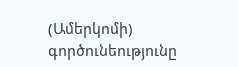(Ամերկոմի) գործունեությունը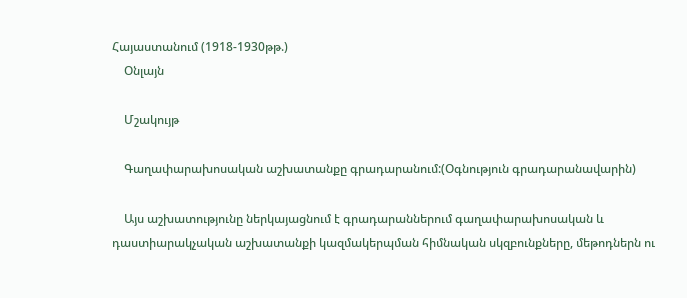Հայաստանում (1918-1930թթ.)
    Օնլայն

    Մշակույթ

    Գաղափարախոսական աշխատանքը գրադարանում:(Օգնություն գրադարանավարին)

    Այս աշխատությունը ներկայացնում է գրադարաններում գաղափարախոսական և դաստիարակչական աշխատանքի կազմակերպման հիմնական սկզբունքները, մեթոդներն ու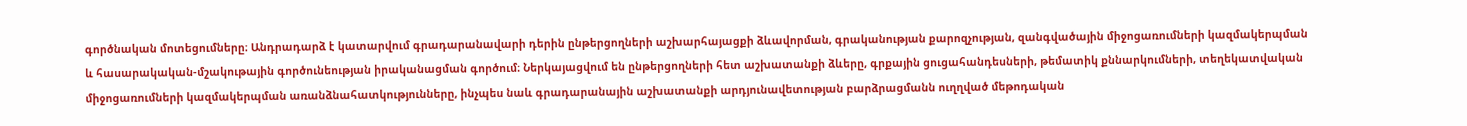գործնական մոտեցումները։ Անդրադարձ է կատարվում գրադարանավարի դերին ընթերցողների աշխարհայացքի ձևավորման, գրականության քարոզչության, զանգվածային միջոցառումների կազմակերպման և հասարակական-մշակութային գործունեության իրականացման գործում։ Ներկայացվում են ընթերցողների հետ աշխատանքի ձևերը, գրքային ցուցահանդեսների, թեմատիկ քննարկումների, տեղեկատվական միջոցառումների կազմակերպման առանձնահատկությունները, ինչպես նաև գրադարանային աշխատանքի արդյունավետության բարձրացմանն ուղղված մեթոդական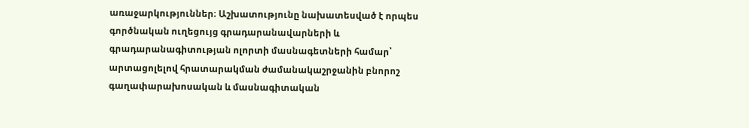առաջարկություններ։ Աշխատությունը նախատեսված է որպես գործնական ուղեցույց գրադարանավարների և գրադարանագիտության ոլորտի մասնագետների համար՝ արտացոլելով հրատարակման ժամանակաշրջանին բնորոշ գաղափարախոսական և մասնագիտական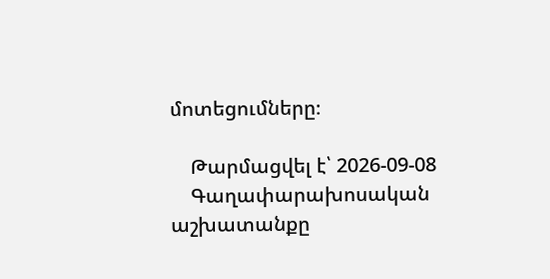մոտեցումները։

    Թարմացվել է՝ 2026-09-08
    Գաղափարախոսական աշխատանքը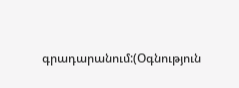գրադարանում:(Օգնություն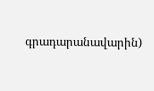գրադարանավարին)